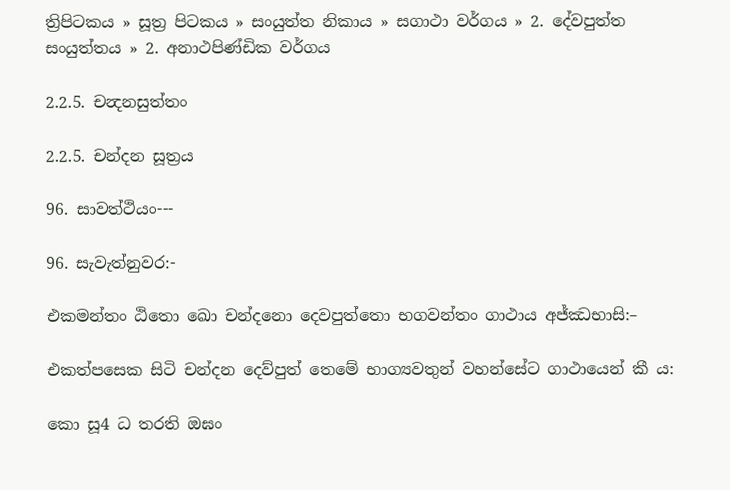ත්‍රිපිටකය » සූත්‍ර පිටකය » සංයුත්‌ත නිකාය » සගාථා වර්ගය » 2. දේවපුත්‌ත සංයුත්‌තය » 2. අනාථපිණ්ඩික වර්ගය

2.2.5. චන්‍දනසුත්තං

2.2.5. චන්දන සූත්‍රය

96. සාවත්ථියං---

96. සැවැත්නුවර:-

එකමන්තං ඨිතො ඛො චන්දනො දෙවපුත්තො භගවන්තං ගාථාය අජ්ඣභාසි:–

එකත්පසෙක සිටි චන්දන දෙව්පුත් තෙමේ භාග්‍යවතුන් වහන්සේට ගාථායෙන් කී ය:

කො සූ4 ධ තරති ඔඝං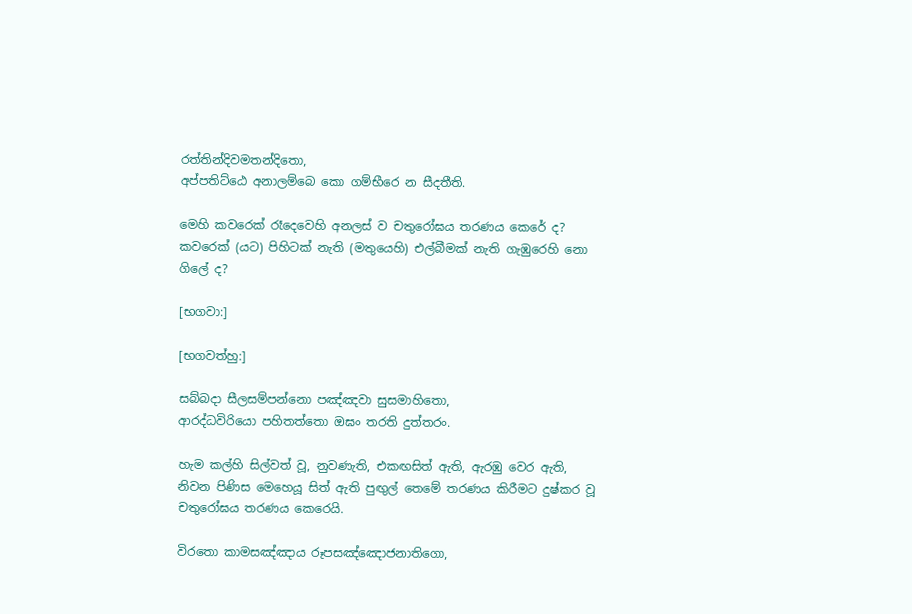රත්තින්දිවමතන්දිතො,
අප්පතිට්ඨෙ අනාලම්බෙ කො ගම්භීරෙ න සීදතීති.

මෙහි කවරෙක් රෑදෙවෙහි අනලස් ව චතුරෝඝය තරණය කෙරේ ද? කවරෙක් (යට) පිහිටක් නැති (මතුයෙහි) එල්බීමක් නැති ගැඹුරෙහි නො ගිලේ ද?

[භගවා:]

[භගවත්හු:]

සබ්බදා සීලසම්පන්නො පඤ්ඤවා සුසමාහිතො,
ආරද්ධවිරියො පහිතත්තො ඔඝං තරති දුත්තරං.

හැම කල්හි සිල්වත් වූ, නුවණැති, එකඟසිත් ඇති, ඇරඹු වෙර ඇති, නිවන පිණිස මෙහෙයූ සිත් ඇති පුඟුල් තෙමේ තරණය කිරීමට දුෂ්කර වූ චතුරෝඝය තරණය කෙරෙයි.

විරතො කාමසඤ්ඤාය රූපසඤ්ඤොජනාතිගො,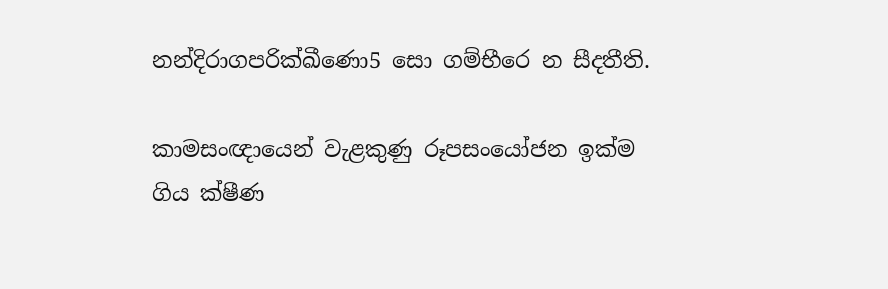නන්දිරාගපරික්ඛීණො5 සො ගම්භීරෙ න සීදතීති.

කාමසංඥායෙන් වැළකුණු රූපසංයෝජන ඉක්ම ගිය ක්ෂීණ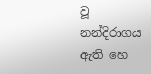වූ නන්දිරාගය ඇති හෙ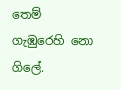තෙම් ගැඹුරෙහි නො ගිලේ.